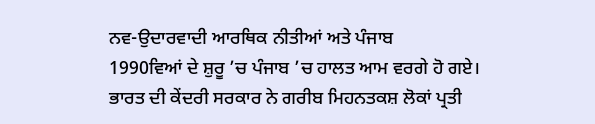ਨਵ-ਉਦਾਰਵਾਦੀ ਆਰਥਿਕ ਨੀਤੀਆਂ ਅਤੇ ਪੰਜਾਬ
1990ਵਿਆਂ ਦੇ ਸ਼ੁਰੂ ’ਚ ਪੰਜਾਬ ’ਚ ਹਾਲਤ ਆਮ ਵਰਗੇ ਹੋ ਗਏ। ਭਾਰਤ ਦੀ ਕੇਂਦਰੀ ਸਰਕਾਰ ਨੇ ਗਰੀਬ ਮਿਹਨਤਕਸ਼ ਲੋਕਾਂ ਪ੍ਰਤੀ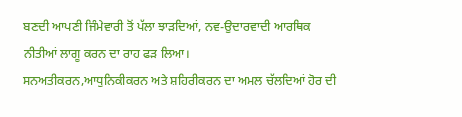ਬਣਦੀ ਆਪਣੀ ਜਿੰਮੇਵਾਰੀ ਤੋਂ ਪੱਲਾ ਝਾੜਦਿਆਂ, ਨਵ-ਉਦਾਰਵਾਦੀ ਆਰਥਿਕ ਨੀਤੀਆਂ ਲਾਗੂ ਕਰਨ ਦਾ ਰਾਹ ਫੜ ਲਿਆ।
ਸਨਅਤੀਕਰਨ,ਆਧੁਨਿਕੀਕਰਨ ਅਤੇ ਸ਼ਹਿਰੀਕਰਨ ਦਾ ਅਮਲ ਚੱਲਦਿਆਂ ਹੋਰ ਦੀ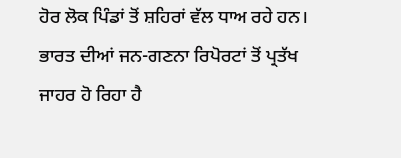ਹੋਰ ਲੋਕ ਪਿੰਡਾਂ ਤੋਂ ਸ਼ਹਿਰਾਂ ਵੱਲ ਧਾਅ ਰਹੇ ਹਨ। ਭਾਰਤ ਦੀਆਂ ਜਨ-ਗਣਨਾ ਰਿਪੋਰਟਾਂ ਤੋਂ ਪ੍ਰਤੱਖ ਜਾਹਰ ਹੋ ਰਿਹਾ ਹੈ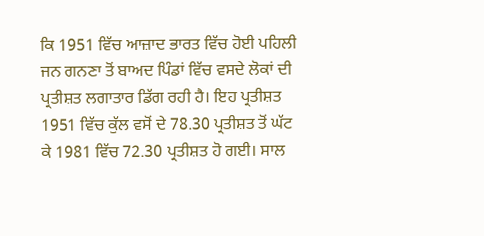ਕਿ 1951 ਵਿੱਚ ਆਜ਼ਾਦ ਭਾਰਤ ਵਿੱਚ ਹੋਈ ਪਹਿਲੀ ਜਨ ਗਨਣਾ ਤੋਂ ਬਾਅਦ ਪਿੰਡਾਂ ਵਿੱਚ ਵਸਦੇ ਲੋਕਾਂ ਦੀ ਪ੍ਰਤੀਸ਼ਤ ਲਗਾਤਾਰ ਡਿੱਗ ਰਹੀ ਹੈ। ਇਹ ਪ੍ਰਤੀਸ਼ਤ 1951 ਵਿੱਚ ਕੁੱਲ ਵਸੋਂ ਦੇ 78.30 ਪ੍ਰਤੀਸ਼ਤ ਤੋਂ ਘੱਟ ਕੇ 1981 ਵਿੱਚ 72.30 ਪ੍ਰਤੀਸ਼ਤ ਹੋ ਗਈ। ਸਾਲ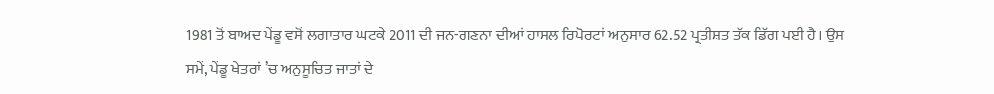1981 ਤੋਂ ਬਾਅਦ ਪੇਂਡੂ ਵਸੋਂ ਲਗਾਤਾਰ ਘਟਕੇ 2011 ਦੀ ਜਨ-ਗਣਨਾ ਦੀਆਂ ਹਾਸਲ ਰਿਪੋਰਟਾਂ ਅਨੁਸਾਰ 62.52 ਪ੍ਰਤੀਸ਼ਤ ਤੱਕ ਡਿੱਗ ਪਈ ਹੈ। ਉਸ ਸਮੇਂ, ਪੇਂਡੂ ਖੇਤਰਾਂ ’ਚ ਅਨੁਸੂਚਿਤ ਜਾਤਾਂ ਦੇ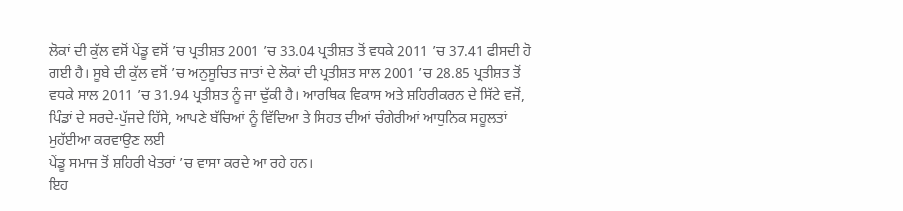ਲੋਕਾਂ ਦੀ ਕੁੱਲ ਵਸੋਂ ਪੇਂਡੂ ਵਸੋਂ ’ਚ ਪ੍ਰਤੀਸ਼ਤ 2001 ’ਚ 33.04 ਪ੍ਰਤੀਸ਼ਤ ਤੋਂ ਵਧਕੇ 2011 ’ਚ 37.41 ਫੀਸਦੀ ਹੋ ਗਈ ਹੈ। ਸੂਬੇ ਦੀ ਕੁੱਲ ਵਸੋਂ ’ਚ ਅਨੁਸੂਚਿਤ ਜਾਤਾਂ ਦੇ ਲੋਕਾਂ ਦੀ ਪ੍ਰਤੀਸ਼ਤ ਸਾਲ 2001 ’ਚ 28.85 ਪ੍ਰਤੀਸ਼ਤ ਤੋਂ ਵਧਕੇ ਸਾਲ 2011 ’ਚ 31.94 ਪ੍ਰਤੀਸ਼ਤ ਨੂੰ ਜਾ ਢੁੱਕੀ ਹੈ। ਆਰਥਿਕ ਵਿਕਾਸ ਅਤੇ ਸ਼ਹਿਰੀਕਰਨ ਦੇ ਸਿੱਟੇ ਵਜੋਂ, ਪਿੰਡਾਂ ਦੇ ਸਰਦੇ-ਪੁੱਜਦੇ ਹਿੱਸੇ, ਆਪਣੇ ਬੱਚਿਆਂ ਨੂੰ ਵਿੱਦਿਆ ਤੇ ਸਿਹਤ ਦੀਆਂ ਚੰਗੇਰੀਆਂ ਆਧੁਨਿਕ ਸਹੂਲਤਾਂ ਮੁਹੱਈਆ ਕਰਵਾਉਣ ਲਈ
ਪੇਂਡੂ ਸਮਾਜ ਤੋਂ ਸ਼ਹਿਰੀ ਖੇਤਰਾਂ ’ਚ ਵਾਸਾ ਕਰਦੇ ਆ ਰਹੇ ਹਨ।
ਇਹ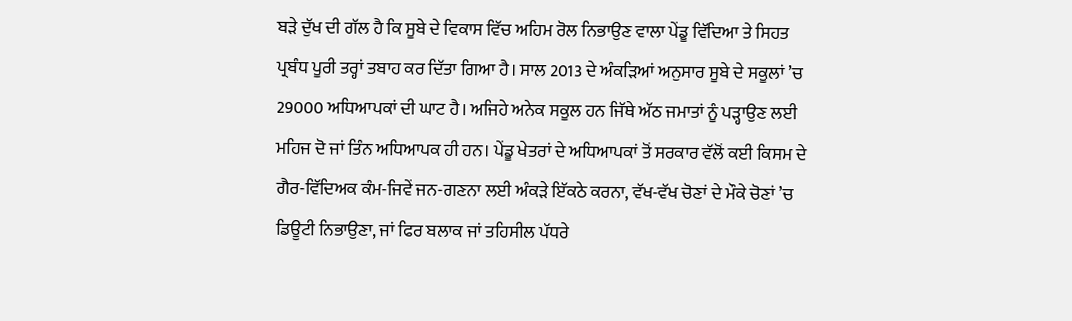ਬੜੇ ਦੁੱਖ ਦੀ ਗੱਲ ਹੈ ਕਿ ਸੂਬੇ ਦੇ ਵਿਕਾਸ ਵਿੱਚ ਅਹਿਮ ਰੋਲ ਨਿਭਾਉਣ ਵਾਲਾ ਪੇਂਡੂ ਵਿੱਦਿਆ ਤੇ ਸਿਹਤ ਪ੍ਰਬੰਧ ਪੂਰੀ ਤਰ੍ਹਾਂ ਤਬਾਹ ਕਰ ਦਿੱਤਾ ਗਿਆ ਹੈ। ਸਾਲ 2013 ਦੇ ਅੰਕੜਿਆਂ ਅਨੁਸਾਰ ਸੂਬੇ ਦੇ ਸਕੂਲਾਂ ’ਚ 29000 ਅਧਿਆਪਕਾਂ ਦੀ ਘਾਟ ਹੈ। ਅਜਿਹੇ ਅਨੇਕ ਸਕੂਲ ਹਨ ਜਿੱਥੇ ਅੱਠ ਜਮਾਤਾਂ ਨੂੰ ਪੜ੍ਹਾਉਣ ਲਈ ਮਹਿਜ ਦੋ ਜਾਂ ਤਿੰਨ ਅਧਿਆਪਕ ਹੀ ਹਨ। ਪੇਂਡੂ ਖੇਤਰਾਂ ਦੇ ਅਧਿਆਪਕਾਂ ਤੋਂ ਸਰਕਾਰ ਵੱਲੋਂ ਕਈ ਕਿਸਮ ਦੇ ਗੈਰ-ਵਿੱਦਿਅਕ ਕੰਮ-ਜਿਵੇਂ ਜਨ-ਗਣਨਾ ਲਈ ਅੰਕੜੇ ਇੱਕਠੇ ਕਰਨਾ, ਵੱਖ-ਵੱਖ ਚੋਣਾਂ ਦੇ ਮੌਕੇ ਚੋਣਾਂ ’ਚ ਡਿਊਟੀ ਨਿਭਾਉਣਾ, ਜਾਂ ਫਿਰ ਬਲਾਕ ਜਾਂ ਤਹਿਸੀਲ ਪੱਧਰੇ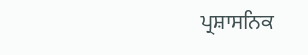ਪ੍ਰਸ਼ਾਸਨਿਕ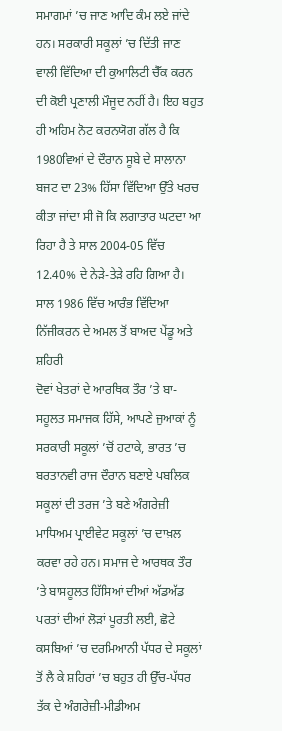ਸਮਾਗਮਾਂ ’ਚ ਜਾਣ ਆਦਿ ਕੰਮ ਲਏ ਜਾਂਦੇ ਹਨ। ਸਰਕਾਰੀ ਸਕੂਲਾਂ ’ਚ ਦਿੱਤੀ ਜਾਣ ਵਾਲੀ ਵਿੱਦਿਆ ਦੀ ਕੁਆਲਿਟੀ ਚੈੱਕ ਕਰਨ ਦੀ ਕੋਈ ਪ੍ਰਣਾਲੀ ਮੌਜੂਦ ਨਹੀਂ ਹੈ। ਇਹ ਬਹੁਤ ਹੀ ਅਹਿਮ ਨੋਟ ਕਰਨਯੋਗ ਗੱਲ ਹੈ ਕਿ 1980ਵਿਆਂ ਦੇ ਦੌਰਾਨ ਸੂਬੇ ਦੇ ਸਾਲਾਨਾ ਬਜਟ ਦਾ 23% ਹਿੱਸਾ ਵਿੱਦਿਆ ਉੱਤੇ ਖਰਚ ਕੀਤਾ ਜਾਂਦਾ ਸੀ ਜੋ ਕਿ ਲਗਾਤਾਰ ਘਟਦਾ ਆ ਰਿਹਾ ਹੈ ਤੇ ਸਾਲ 2004-05 ਵਿੱਚ 12.40% ਦੇ ਨੇੜੇ-ਤੇੜੇ ਰਹਿ ਗਿਆ ਹੈ। ਸਾਲ 1986 ਵਿੱਚ ਆਰੰਭ ਵਿੱਦਿਆ ਨਿੱਜੀਕਰਨ ਦੇ ਅਮਲ ਤੋਂ ਬਾਅਦ ਪੇਂਡੂ ਅਤੇ ਸ਼ਹਿਰੀ
ਦੋਵਾਂ ਖੇਤਰਾਂ ਦੇ ਆਰਥਿਕ ਤੌਰ ’ਤੇ ਬਾ-ਸਹੂਲਤ ਸਮਾਜਕ ਹਿੱਸੇ, ਆਪਣੇ ਜੁਆਕਾਂ ਨੂੰ ਸਰਕਾਰੀ ਸਕੂਲਾਂ ’ਚੋਂ ਹਟਾਕੇ, ਭਾਰਤ ’ਚ ਬਰਤਾਨਵੀ ਰਾਜ ਦੌਰਾਨ ਬਣਾਏ ਪਬਲਿਕ ਸਕੂਲਾਂ ਦੀ ਤਰਜ ’ਤੇ ਬਣੇ ਅੰਗਰੇਜ਼ੀ ਮਾਧਿਅਮ ਪ੍ਰਾਈਵੇਟ ਸਕੂਲਾਂ ’ਚ ਦਾਖ਼ਲ ਕਰਵਾ ਰਹੇ ਹਨ। ਸਮਾਜ ਦੇ ਆਰਥਕ ਤੌਰ ’ਤੇ ਬਾਸਹੂਲਤ ਹਿੱਸਿਆਂ ਦੀਆਂ ਅੱਡਅੱਡ ਪਰਤਾਂ ਦੀਆਂ ਲੋੜਾਂ ਪੂਰਤੀ ਲਈ, ਛੋਟੇ ਕਸਬਿਆਂ ’ਚ ਦਰਮਿਆਨੀ ਪੱਧਰ ਦੇ ਸਕੂਲਾਂ ਤੋਂ ਲੈ ਕੇ ਸ਼ਹਿਰਾਂ ’ਚ ਬਹੁਤ ਹੀ ਉੱਚ-ਪੱਧਰ ਤੱਕ ਦੇ ਅੰਗਰੇਜ਼ੀ-ਮੀਡੀਅਮ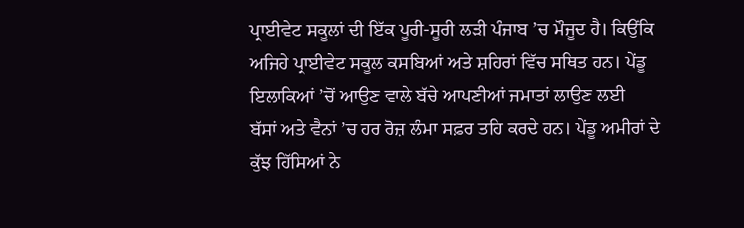ਪ੍ਰਾਈਵੇਟ ਸਕੂਲਾਂ ਦੀ ਇੱਕ ਪੂਰੀ-ਸੂਰੀ ਲੜੀ ਪੰਜਾਬ ’ਚ ਮੌਜੂਦ ਹੈ। ਕਿਉਂਕਿ ਅਜਿਹੇ ਪ੍ਰਾਈਵੇਟ ਸਕੂਲ ਕਸਬਿਆਂ ਅਤੇ ਸ਼ਹਿਰਾਂ ਵਿੱਚ ਸਥਿਤ ਹਨ। ਪੇਂਡੂ ਇਲਾਕਿਆਂ ’ਚੋਂ ਆਉਣ ਵਾਲੇ ਬੱਚੇ ਆਪਣੀਆਂ ਜਮਾਤਾਂ ਲਾਉਣ ਲਈ
ਬੱਸਾਂ ਅਤੇ ਵੈਨਾਂ ’ਚ ਹਰ ਰੋਜ਼ ਲੰਮਾ ਸਫ਼ਰ ਤਹਿ ਕਰਦੇ ਹਨ। ਪੇਂਡੂ ਅਮੀਰਾਂ ਦੇ ਕੁੱਝ ਹਿੱਸਿਆਂ ਨੇ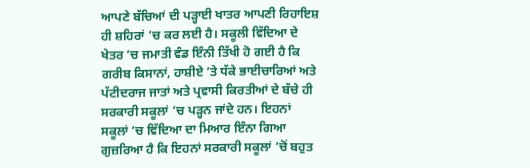ਆਪਣੇ ਬੱਚਿਆਂ ਦੀ ਪੜ੍ਹਾਈ ਖਾਤਰ ਆਪਣੀ ਰਿਹਾਇਸ਼ ਹੀ ਸ਼ਹਿਰਾਂ ’ਚ ਕਰ ਲਈ ਹੈ। ਸਕੂਲੀ ਵਿੱਦਿਆ ਦੇ ਖੇਤਰ ’ਚ ਜਮਾਤੀ ਵੰਡ ਇੰਨੀ ਤਿੱਖੀ ਹੋ ਗਈ ਹੈ ਕਿ ਗਰੀਬ ਕਿਸਾਨਾਂ, ਹਾਸ਼ੀਏ ’ਤੇ ਧੱਕੇ ਭਾਈਚਾਰਿਆਂ ਅਤੇ ਪੱਟੀਦਰਾਜ ਜਾਤਾਂ ਅਤੇ ਪ੍ਰਵਾਸੀ ਕਿਰਤੀਆਂ ਦੇ ਬੱਚੇ ਹੀ
ਸਰਕਾਰੀ ਸਕੂਲਾਂ ’ਚ ਪੜ੍ਹਨ ਜਾਂਦੇ ਹਨ। ਇਹਨਾਂ ਸਕੂਲਾਂ ’ਚ ਵਿੱਦਿਆ ਦਾ ਮਿਆਰ ਇੰਨਾ ਗਿਆ ਗੁਜ਼ਰਿਆ ਹੈ ਕਿ ਇਹਨਾਂ ਸਰਕਾਰੀ ਸਕੂਲਾਂ ’ਚੋਂ ਬਹੁਤ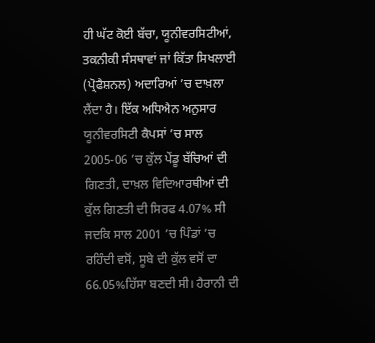ਹੀ ਘੱਟ ਕੋਈ ਬੱਚਾ, ਯੂਨੀਵਰਸਿਟੀਆਂ, ਤਕਨੀਕੀ ਸੰਸਥਾਵਾਂ ਜਾਂ ਕਿੱਤਾ ਸਿਖਲਾਈ (ਪ੍ਰੋਫੈਸ਼ਨਲ) ਅਦਾਰਿਆਂ ’ਚ ਦਾਖ਼ਲਾ ਲੈਂਦਾ ਹੈ। ਇੱਕ ਅਧਿਐਨ ਅਨੁਸਾਰ ਯੂਨੀਵਰਸਿਟੀ ਕੈਪਸਾਂ ’ਚ ਸਾਲ 2005-06 ’ਚ ਕੁੱਲ ਪੇਂਡੂ ਬੱਚਿਆਂ ਦੀ ਗਿਣਤੀ, ਦਾਖ਼ਲ ਵਿਦਿਆਰਥੀਆਂ ਦੀ ਕੁੱਲ ਗਿਣਤੀ ਦੀ ਸਿਰਫ 4.07% ਸੀ ਜਦਕਿ ਸਾਲ 2001 ’ਚ ਪਿੰਡਾਂ ’ਚ ਰਹਿੰਦੀ ਵਸੋਂ, ਸੂਬੇ ਦੀ ਕੁੱਲ ਵਸੋਂ ਦਾ 66.05%ਹਿੱਸਾ ਬਣਦੀ ਸੀ। ਹੈਰਾਨੀ ਦੀ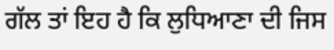ਗੱਲ ਤਾਂ ਇਹ ਹੈ ਕਿ ਲੁਧਿਆਣਾ ਦੀ ਜਿਸ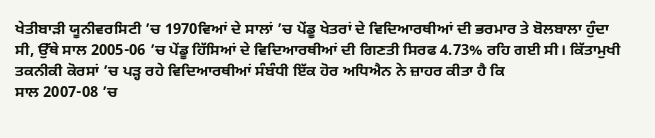ਖੇਤੀਬਾੜੀ ਯੂਨੀਵਰਸਿਟੀ ’ਚ 1970ਵਿਆਂ ਦੇ ਸਾਲਾਂ ’ਚ ਪੇਂਡੂ ਖੇਤਰਾਂ ਦੇ ਵਿਦਿਆਰਥੀਆਂ ਦੀ ਭਰਮਾਰ ਤੇ ਬੋਲਬਾਲਾ ਹੁੰਦਾ ਸੀ, ਉੱਥੇ ਸਾਲ 2005-06 ’ਚ ਪੇਂਡੂ ਹਿੱਸਿਆਂ ਦੇ ਵਿਦਿਆਰਥੀਆਂ ਦੀ ਗਿਣਤੀ ਸਿਰਫ 4.73% ਰਹਿ ਗਈ ਸੀ। ਕਿੱਤਾਮੁਖੀ ਤਕਨੀਕੀ ਕੋਰਸਾਂ ’ਚ ਪੜ੍ਹ ਰਹੇ ਵਿਦਿਆਰਥੀਆਂ ਸੰਬੰਧੀ ਇੱਕ ਹੋਰ ਅਧਿਐਨ ਨੇ ਜ਼ਾਹਰ ਕੀਤਾ ਹੈ ਕਿ
ਸਾਲ 2007-08 ’ਚ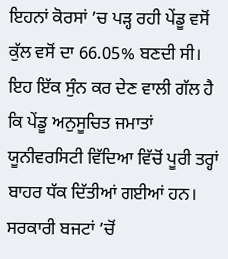ਇਹਨਾਂ ਕੋਰਸਾਂ ’ਚ ਪੜ੍ਹ ਰਹੀ ਪੇਂਡੂ ਵਸੋਂ ਕੁੱਲ ਵਸੋਂ ਦਾ 66.05% ਬਣਦੀ ਸੀ। ਇਹ ਇੱਕ ਸੁੰਨ ਕਰ ਦੇਣ ਵਾਲੀ ਗੱਲ ਹੈ ਕਿ ਪੇਂਡੂ ਅਨੁਸੂਚਿਤ ਜਮਾਤਾਂ ਯੂਨੀਵਰਸਿਟੀ ਵਿੱਦਿਆ ਵਿੱਚੋਂ ਪੂਰੀ ਤਰ੍ਹਾਂ ਬਾਹਰ ਧੱਕ ਦਿੱਤੀਆਂ ਗਈਆਂ ਹਨ। ਸਰਕਾਰੀ ਬਜਟਾਂ ’ਚੋਂ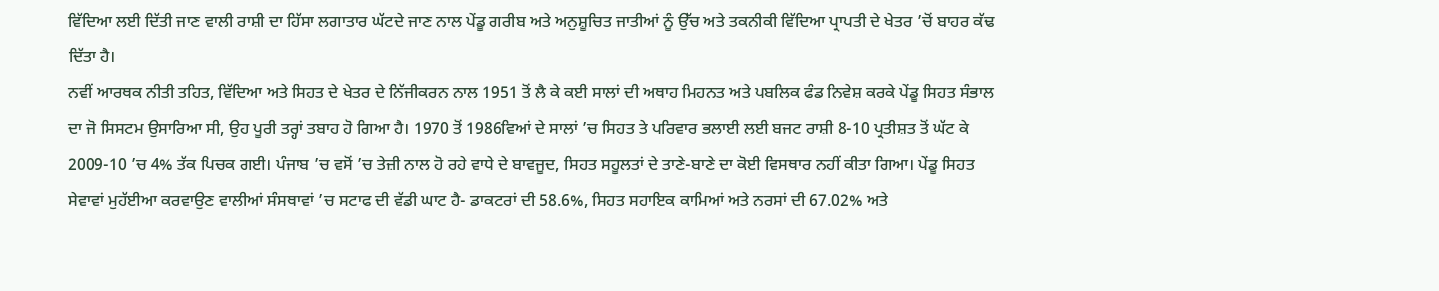ਵਿੱਦਿਆ ਲਈ ਦਿੱਤੀ ਜਾਣ ਵਾਲੀ ਰਾਸ਼ੀ ਦਾ ਹਿੱਸਾ ਲਗਾਤਾਰ ਘੱਟਦੇ ਜਾਣ ਨਾਲ ਪੇਂਡੂ ਗਰੀਬ ਅਤੇ ਅਨੁਸ਼ੂਚਿਤ ਜਾਤੀਆਂ ਨੂੰ ਉੱਚ ਅਤੇ ਤਕਨੀਕੀ ਵਿੱਦਿਆ ਪ੍ਰਾਪਤੀ ਦੇ ਖੇਤਰ ’ਚੋਂ ਬਾਹਰ ਕੱਢ ਦਿੱਤਾ ਹੈ।
ਨਵੀਂ ਆਰਥਕ ਨੀਤੀ ਤਹਿਤ, ਵਿੱਦਿਆ ਅਤੇ ਸਿਹਤ ਦੇ ਖੇਤਰ ਦੇ ਨਿੱਜੀਕਰਨ ਨਾਲ 1951 ਤੋਂ ਲੈ ਕੇ ਕਈ ਸਾਲਾਂ ਦੀ ਅਥਾਹ ਮਿਹਨਤ ਅਤੇ ਪਬਲਿਕ ਫੰਡ ਨਿਵੇਸ਼ ਕਰਕੇ ਪੇਂਡੂ ਸਿਹਤ ਸੰਭਾਲ ਦਾ ਜੋ ਸਿਸਟਮ ਉਸਾਰਿਆ ਸੀ, ਉਹ ਪੂਰੀ ਤਰ੍ਹਾਂ ਤਬਾਹ ਹੋ ਗਿਆ ਹੈ। 1970 ਤੋਂ 1986ਵਿਆਂ ਦੇ ਸਾਲਾਂ ’ਚ ਸਿਹਤ ਤੇ ਪਰਿਵਾਰ ਭਲਾਈ ਲਈ ਬਜਟ ਰਾਸ਼ੀ 8-10 ਪ੍ਰਤੀਸ਼ਤ ਤੋਂ ਘੱਟ ਕੇ 2009-10 ’ਚ 4% ਤੱਕ ਪਿਚਕ ਗਈ। ਪੰਜਾਬ ’ਚ ਵਸੋਂ ’ਚ ਤੇਜ਼ੀ ਨਾਲ ਹੋ ਰਹੇ ਵਾਧੇ ਦੇ ਬਾਵਜੂਦ, ਸਿਹਤ ਸਹੂਲਤਾਂ ਦੇ ਤਾਣੇ-ਬਾਣੇ ਦਾ ਕੋਈ ਵਿਸਥਾਰ ਨਹੀਂ ਕੀਤਾ ਗਿਆ। ਪੇਂਡੂ ਸਿਹਤ ਸੇਵਾਵਾਂ ਮੁਹੱਈਆ ਕਰਵਾਉਣ ਵਾਲੀਆਂ ਸੰਸਥਾਵਾਂ ’ਚ ਸਟਾਫ ਦੀ ਵੱਡੀ ਘਾਟ ਹੈ- ਡਾਕਟਰਾਂ ਦੀ 58.6%, ਸਿਹਤ ਸਹਾਇਕ ਕਾਮਿਆਂ ਅਤੇ ਨਰਸਾਂ ਦੀ 67.02% ਅਤੇ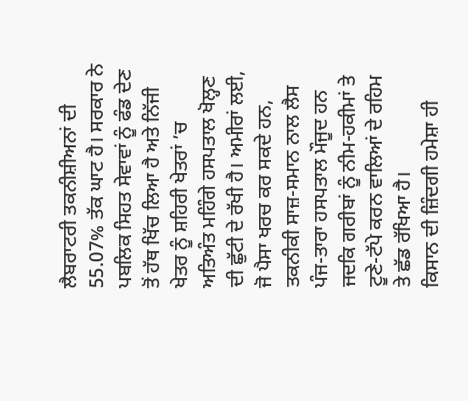ਲੈਬਰਾਟਰੀ ਤਕਨੀਸ਼ੀਅਨਾਂ ਦੀ 55.07% ਤੱਕ ਘਾਟ ਹੈ। ਸਰਕਾਰ ਨੇ ਪਬਲਿਕ ਸਿਹਤ ਸੇਵਾਵਾਂ ਨੂੰ ਫੰਡ ਦੇਣ ਤੋਂ ਹੱਥ ਖਿੱਚ ਲਿਆ ਹੈ ਅਤੇ ਨਿੱਜੀ ਖੇਤਰ ਨੂੰ ਸ਼ਹਿਰੀ ਖੇਤਰਾਂ ’ਚ ਅਤਿਅੰਤ ਮਹਿੰਗੇ ਹਸਪਤਾਲ ਖੋਲ੍ਹਣ ਦੀ ਛੁੱਟੀ ਦੇ ਰੱਖੀ ਹੈ। ਅਮੀਰਾਂ ਲਈ, ਜੋ ਪੈਸਾ ਖਰਚ ਕਰ ਸਕਦੇ ਹਨ, ਤਕਨੀਕੀ ਸਾਜ਼-ਸਮਾਨ ਨਾਲ ਲੈਸ ਪੰਜ-ਤਾਰਾ ਹਸਪਤਾਲ ਮੌਜੂਦ ਹਨ ਜਦਕਿ ਗਰੀਬਾਂ ਨੂੰ ਨੀਮ-ਹਕੀਮਾਂ ਤੇ ਟੂਣੇ-ਟੱਪੇ ਕਰਨ ਵਾਲਿਆਂ ਦੇ ਰਹਿਮ ਤੇ ਛੱਡ ਰੱਖਿਆ ਹੈ।
ਕਿਸਾਨ ਦੀ ਜ਼ਿੰਦਗੀ ਹਮੇਸ਼ਾ ਹੀ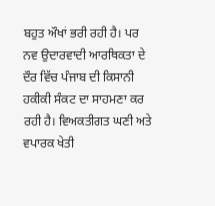ਬਹੁਤ ਔਖਾਂ ਭਰੀ ਰਹੀ ਹੈ। ਪਰ ਨਵ ਉਦਾਰਵਾਦੀ ਆਰਥਿਕਤਾ ਦੇ ਦੌਰ ਵਿੱਚ ਪੰਜਾਬ ਦੀ ਕਿਸਾਨੀ ਹਕੀਕੀ ਸੰਕਟ ਦਾ ਸਾਹਮਣਾ ਕਰ ਰਹੀ ਹੈ। ਵਿਅਕਤੀਗਤ ਘਣੀ ਅਤੇ ਵਪਾਰਕ ਖੇਤੀ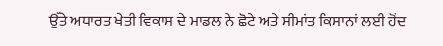ਉੱਤੇ ਅਧਾਰਤ ਖੇਤੀ ਵਿਕਾਸ ਦੇ ਮਾਡਲ ਨੇ ਛੋਟੇ ਅਤੇ ਸੀਮਾਂਤ ਕਿਸਾਨਾਂ ਲਈ ਹੋਂਦ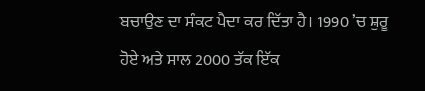ਬਚਾਉਣ ਦਾ ਸੰਕਟ ਪੈਦਾ ਕਰ ਦਿੱਤਾ ਹੈ। 1990 ’ਚ ਸ਼ੁਰੂ ਹੋਏ ਅਤੇ ਸਾਲ 2000 ਤੱਕ ਇੱਕ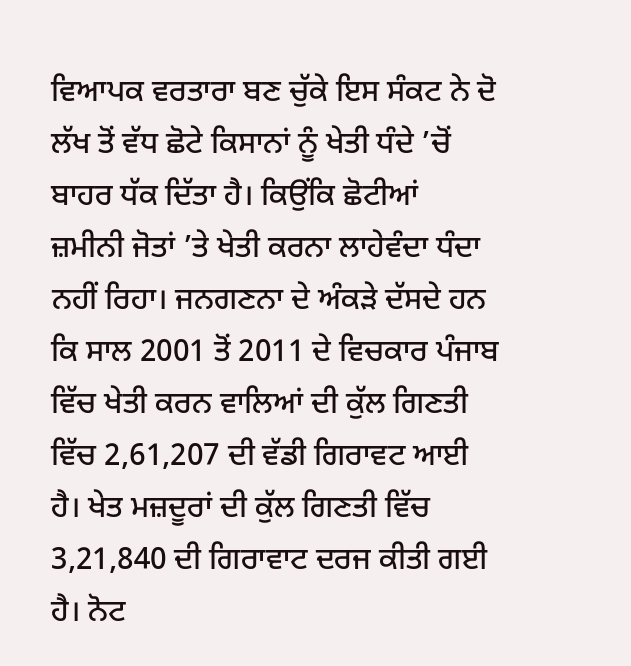ਵਿਆਪਕ ਵਰਤਾਰਾ ਬਣ ਚੁੱਕੇ ਇਸ ਸੰਕਟ ਨੇ ਦੋ ਲੱਖ ਤੋਂ ਵੱਧ ਛੋਟੇ ਕਿਸਾਨਾਂ ਨੂੰ ਖੇਤੀ ਧੰਦੇ ’ਚੋਂ ਬਾਹਰ ਧੱਕ ਦਿੱਤਾ ਹੈ। ਕਿਉਂਕਿ ਛੋਟੀਆਂ ਜ਼ਮੀਨੀ ਜੋਤਾਂ ’ਤੇ ਖੇਤੀ ਕਰਨਾ ਲਾਹੇਵੰਦਾ ਧੰਦਾ ਨਹੀਂ ਰਿਹਾ। ਜਨਗਣਨਾ ਦੇ ਅੰਕੜੇ ਦੱਸਦੇ ਹਨ ਕਿ ਸਾਲ 2001 ਤੋਂ 2011 ਦੇ ਵਿਚਕਾਰ ਪੰਜਾਬ ਵਿੱਚ ਖੇਤੀ ਕਰਨ ਵਾਲਿਆਂ ਦੀ ਕੁੱਲ ਗਿਣਤੀ ਵਿੱਚ 2,61,207 ਦੀ ਵੱਡੀ ਗਿਰਾਵਟ ਆਈ ਹੈ। ਖੇਤ ਮਜ਼ਦੂਰਾਂ ਦੀ ਕੁੱਲ ਗਿਣਤੀ ਵਿੱਚ 3,21,840 ਦੀ ਗਿਰਾਵਾਟ ਦਰਜ ਕੀਤੀ ਗਈ ਹੈ। ਨੋਟ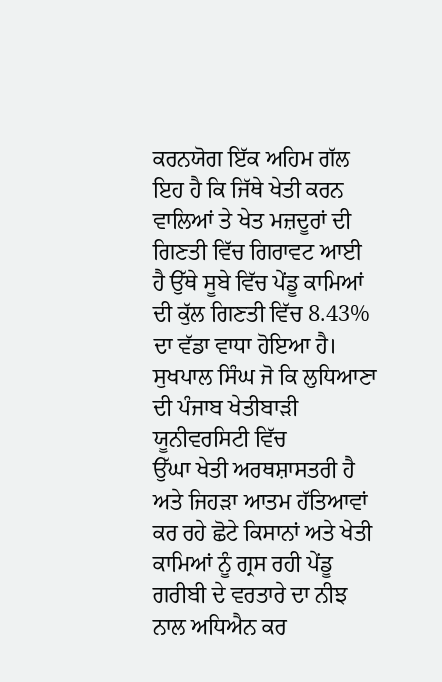ਕਰਨਯੋਗ ਇੱਕ ਅਹਿਮ ਗੱਲ ਇਹ ਹੈ ਕਿ ਜਿੱਥੇ ਖੇਤੀ ਕਰਨ ਵਾਲਿਆਂ ਤੇ ਖੇਤ ਮਜ਼ਦੂਰਾਂ ਦੀ ਗਿਣਤੀ ਵਿੱਚ ਗਿਰਾਵਟ ਆਈ ਹੈ ਉੱਥੇ ਸੂਬੇ ਵਿੱਚ ਪੇਂਡੂ ਕਾਮਿਆਂ ਦੀ ਕੁੱਲ ਗਿਣਤੀ ਵਿੱਚ 8.43% ਦਾ ਵੱਡਾ ਵਾਧਾ ਹੋਇਆ ਹੈ।
ਸੁਖਪਾਲ ਸਿੰਘ ਜੋ ਕਿ ਲੁਧਿਆਣਾ ਦੀ ਪੰਜਾਬ ਖੇਤੀਬਾੜੀ ਯੂਨੀਵਰਸਿਟੀ ਵਿੱਚ
ਉੱਘਾ ਖੇਤੀ ਅਰਥਸ਼ਾਸਤਰੀ ਹੈ ਅਤੇ ਜਿਹੜਾ ਆਤਮ ਹੱਤਿਆਵਾਂ ਕਰ ਰਹੇ ਛੋਟੇ ਕਿਸਾਨਾਂ ਅਤੇ ਖੇਤੀ ਕਾਮਿਆਂ ਨੂੰ ਗ੍ਰਸ ਰਹੀ ਪੇਂਡੂ ਗਰੀਬੀ ਦੇ ਵਰਤਾਰੇ ਦਾ ਨੀਝ ਨਾਲ ਅਧਿਐਨ ਕਰ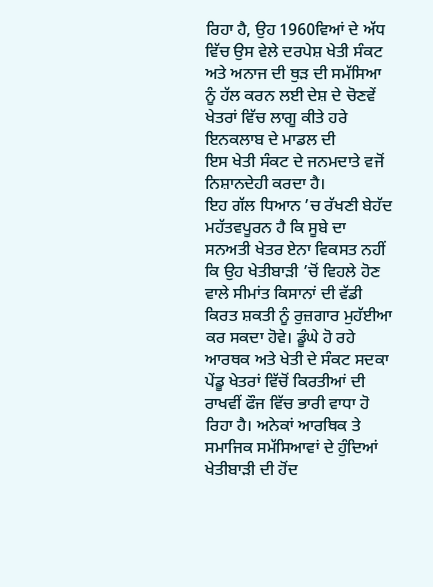ਰਿਹਾ ਹੈ, ਉਹ 1960ਵਿਆਂ ਦੇ ਅੱਧ ਵਿੱਚ ਉਸ ਵੇਲੇ ਦਰਪੇਸ਼ ਖੇਤੀ ਸੰਕਟ ਅਤੇ ਅਨਾਜ ਦੀ ਥੁੜ ਦੀ ਸਮੱਸਿਆ ਨੂੰ ਹੱਲ ਕਰਨ ਲਈ ਦੇਸ਼ ਦੇ ਚੋਣਵੇਂ ਖੇਤਰਾਂ ਵਿੱਚ ਲਾਗੂ ਕੀਤੇ ਹਰੇ ਇਨਕਲਾਬ ਦੇ ਮਾਡਲ ਦੀ
ਇਸ ਖੇਤੀ ਸੰਕਟ ਦੇ ਜਨਮਦਾਤੇ ਵਜੋਂ ਨਿਸ਼ਾਨਦੇਹੀ ਕਰਦਾ ਹੈ।
ਇਹ ਗੱਲ ਧਿਆਨ ’ਚ ਰੱਖਣੀ ਬੇਹੱਦ ਮਹੱਤਵਪੂਰਨ ਹੈ ਕਿ ਸੂਬੇ ਦਾ ਸਨਅਤੀ ਖੇਤਰ ਏਨਾ ਵਿਕਸਤ ਨਹੀਂ ਕਿ ਉਹ ਖੇਤੀਬਾੜੀ ’ਚੋਂ ਵਿਹਲੇ ਹੋਣ ਵਾਲੇ ਸੀਮਾਂਤ ਕਿਸਾਨਾਂ ਦੀ ਵੱਡੀ ਕਿਰਤ ਸ਼ਕਤੀ ਨੂੰ ਰੁਜ਼ਗਾਰ ਮੁਹੱਈਆ ਕਰ ਸਕਦਾ ਹੋਵੇ। ਡੂੰਘੇ ਹੋ ਰਹੇ ਆਰਥਕ ਅਤੇ ਖੇਤੀ ਦੇ ਸੰਕਟ ਸਦਕਾ ਪੇਂਡੂ ਖੇਤਰਾਂ ਵਿੱਚੋਂ ਕਿਰਤੀਆਂ ਦੀ
ਰਾਖਵੀਂ ਫੌਜ ਵਿੱਚ ਭਾਰੀ ਵਾਧਾ ਹੋ ਰਿਹਾ ਹੈ। ਅਨੇਕਾਂ ਆਰਥਿਕ ਤੇ ਸਮਾਜਿਕ ਸਮੱਸਿਆਵਾਂ ਦੇ ਹੁੰਦਿਆਂ ਖੇਤੀਬਾੜੀ ਦੀ ਹੋਂਦ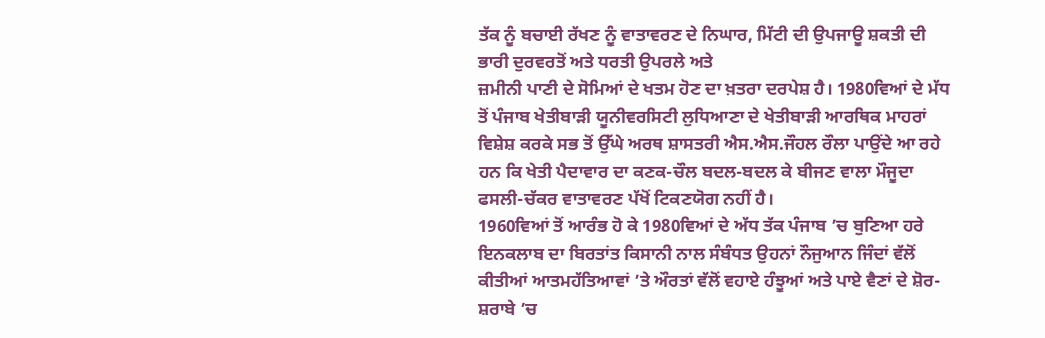ਤੱਕ ਨੂੰ ਬਚਾਈ ਰੱਖਣ ਨੂੰ ਵਾਤਾਵਰਣ ਦੇ ਨਿਘਾਰ, ਮਿੱਟੀ ਦੀ ਉਪਜਾਊ ਸ਼ਕਤੀ ਦੀ ਭਾਰੀ ਦੁਰਵਰਤੋਂ ਅਤੇ ਧਰਤੀ ਉਪਰਲੇ ਅਤੇ
ਜ਼ਮੀਨੀ ਪਾਣੀ ਦੇ ਸੋਮਿਆਂ ਦੇ ਖਤਮ ਹੋਣ ਦਾ ਖ਼ਤਰਾ ਦਰਪੇਸ਼ ਹੈ। 1980ਵਿਆਂ ਦੇ ਮੱਧ ਤੋਂ ਪੰਜਾਬ ਖੇਤੀਬਾੜੀ ਯੂਨੀਵਰਸਿਟੀ ਲੁਧਿਆਣਾ ਦੇ ਖੇਤੀਬਾੜੀ ਆਰਥਿਕ ਮਾਹਰਾਂ ਵਿਸ਼ੇਸ਼ ਕਰਕੇ ਸਭ ਤੋਂ ਉੱਘੇ ਅਰਥ ਸ਼ਾਸਤਰੀ ਐਸ.ਐਸ.ਜੌਹਲ ਰੌਲਾ ਪਾਉਂਦੇ ਆ ਰਹੇ ਹਨ ਕਿ ਖੇਤੀ ਪੈਦਾਵਾਰ ਦਾ ਕਣਕ-ਚੌਲ ਬਦਲ-ਬਦਲ ਕੇ ਬੀਜਣ ਵਾਲਾ ਮੌਜੂਦਾ ਫਸਲੀ-ਚੱਕਰ ਵਾਤਾਵਰਣ ਪੱਖੋਂ ਟਿਕਣਯੋਗ ਨਹੀਂ ਹੈ।
1960ਵਿਆਂ ਤੋਂ ਆਰੰਭ ਹੋ ਕੇ 1980ਵਿਆਂ ਦੇ ਅੱਧ ਤੱਕ ਪੰਜਾਬ ’ਚ ਬੁਣਿਆ ਹਰੇ ਇਨਕਲਾਬ ਦਾ ਬਿਰਤਾਂਤ ਕਿਸਾਨੀ ਨਾਲ ਸੰਬੰਧਤ ਉਹਨਾਂ ਨੌਜੁਆਨ ਜਿੰਦਾਂ ਵੱਲੋਂ ਕੀਤੀਆਂ ਆਤਮਹੱਤਿਆਵਾਂ ’ਤੇ ਔਰਤਾਂ ਵੱਲੋਂ ਵਹਾਏ ਹੰਝੂਆਂ ਅਤੇ ਪਾਏ ਵੈਣਾਂ ਦੇ ਸ਼ੋਰ-ਸ਼ਰਾਬੇ ’ਚ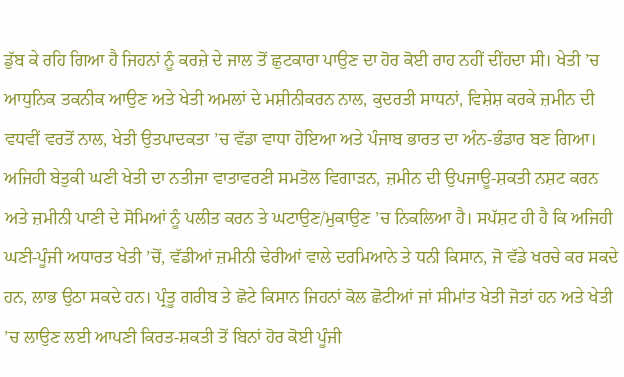ਡੁੱਬ ਕੇ ਰਹਿ ਗਿਆ ਹੈ ਜਿਹਨਾਂ ਨੂੰ ਕਰਜ਼ੇ ਦੇ ਜਾਲ ਤੋਂ ਛੁਟਕਾਰਾ ਪਾਉਣ ਦਾ ਹੋਰ ਕੋਈ ਰਾਹ ਨਹੀਂ ਦੀਂਹਦਾ ਸੀ। ਖੇਤੀ ’ਚ ਆਧੁਨਿਕ ਤਕਨੀਕ ਆਉਣ ਅਤੇ ਖੇਤੀ ਅਮਲਾਂ ਦੇ ਮਸ਼ੀਨੀਕਰਨ ਨਾਲ, ਕੁਦਰਤੀ ਸਾਧਨਾਂ, ਵਿਸ਼ੇਸ਼ ਕਰਕੇ ਜ਼ਮੀਨ ਦੀ ਵਧਵੀਂ ਵਰਤੋਂ ਨਾਲ, ਖੇਤੀ ਉਤਪਾਦਕਤਾ ’ਚ ਵੱਡਾ ਵਾਧਾ ਹੋਇਆ ਅਤੇ ਪੰਜਾਬ ਭਾਰਤ ਦਾ ਅੰਨ-ਭੰਡਾਰ ਬਣ ਗਿਆ। ਅਜਿਹੀ ਬੇਤੁਕੀ ਘਣੀ ਖੇਤੀ ਦਾ ਨਤੀਜਾ ਵਾਤਾਵਰਣੀ ਸਮਤੋਲ ਵਿਗਾੜਨ, ਜ਼ਮੀਨ ਦੀ ਉਪਜਾਊ-ਸ਼ਕਤੀ ਨਸ਼ਟ ਕਰਨ ਅਤੇ ਜ਼ਮੀਨੀ ਪਾਣੀ ਦੇ ਸੋਮਿਆਂ ਨੂੰ ਪਲੀਤ ਕਰਨ ਤੇ ਘਟਾਉਣ/ਮੁਕਾਉਣ ’ਚ ਨਿਕਲਿਆ ਹੈ। ਸਪੱਸ਼ਟ ਹੀ ਹੈ ਕਿ ਅਜਿਹੀ ਘਣੀ-ਪੂੰਜੀ ਅਧਾਰਤ ਖੇਤੀ ’ਚੋਂ, ਵੱਡੀਆਂ ਜ਼ਮੀਨੀ ਢੇਰੀਆਂ ਵਾਲੇ ਦਰਮਿਆਨੇ ਤੇ ਧਨੀ ਕਿਸਾਨ, ਜੋ ਵੱਡੇ ਖਰਚੇ ਕਰ ਸਕਦੇ ਹਨ, ਲਾਭ ਉਠਾ ਸਕਦੇ ਹਨ। ਪ੍ਰੰਤੂ ਗਰੀਬ ਤੇ ਛੋਟੇ ਕਿਸਾਨ ਜਿਹਨਾਂ ਕੋਲ ਛੋਟੀਆਂ ਜਾਂ ਸੀਮਾਂਤ ਖੇਤੀ ਜੋਤਾਂ ਹਨ ਅਤੇ ਖੇਤੀ ’ਚ ਲਾਉਣ ਲਈ ਆਪਣੀ ਕਿਰਤ-ਸ਼ਕਤੀ ਤੋਂ ਬਿਨਾਂ ਹੋਰ ਕੋਈ ਪੂੰਜੀ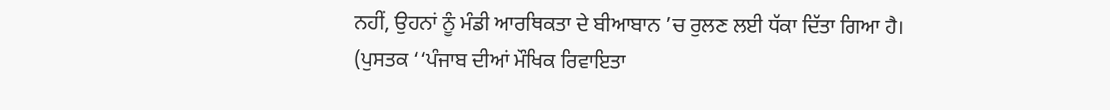ਨਹੀਂ, ਉਹਨਾਂ ਨੂੰ ਮੰਡੀ ਆਰਥਿਕਤਾ ਦੇ ਬੀਆਬਾਨ ’ਚ ਰੁਲਣ ਲਈ ਧੱਕਾ ਦਿੱਤਾ ਗਿਆ ਹੈ।
(ਪੁਸਤਕ ‘‘ਪੰਜਾਬ ਦੀਆਂ ਮੌਖਿਕ ਰਿਵਾਇਤਾ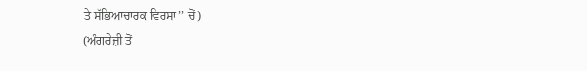ਤੇ ਸੱਭਿਆਚਾਰਕ ਵਿਰਸਾ’’ ਚੋਂ)
(ਅੰਗਰੇਜ਼ੀ ਤੋਂ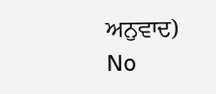ਅਨੁਵਾਦ)
No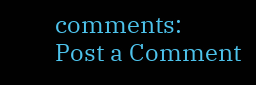comments:
Post a Comment